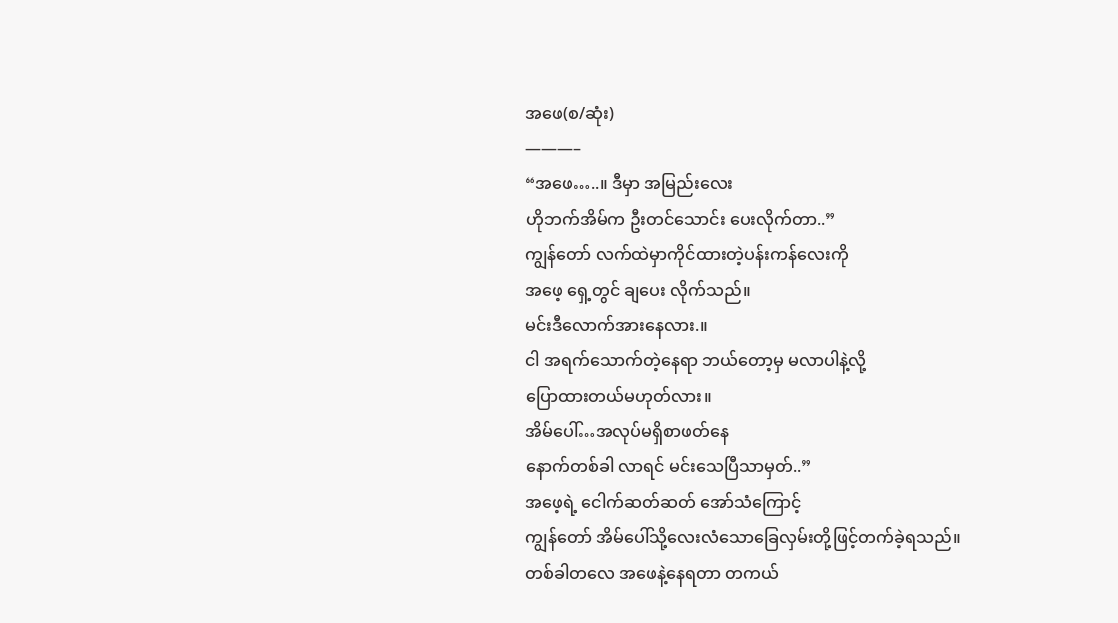အဖေ(စ/ဆုံး)
———–
“အဖေ…..။ ဒီမှာ အမြည်းလေး
ဟိုဘက်အိမ်က ဦးတင်သောင်း ပေးလိုက်တာ..”
ကျွန်တော် လက်ထဲမှာကိုင်ထားတဲ့ပန်းကန်လေးကို
အဖေ့ ရှေ့တွင် ချပေး လိုက်သည်။
မင်းဒီလောက်အားနေလား.။
ငါ အရက်သောက်တဲ့နေရာ ဘယ်တော့မှ မလာပါနဲ့လို့
ပြောထားတယ်မဟုတ်လား။
အိမ်ပေါ်…အလုပ်မရှိစာဖတ်နေ
နောက်တစ်ခါ လာရင် မင်းသေပြီသာမှတ်..”
အဖေ့ရဲ့ ငေါက်ဆတ်ဆတ် အော်သံကြောင့်
ကျွန်တော် အိမ်ပေါ်သို့လေးလံသောခြေလှမ်းတို့ဖြင့်တက်ခဲ့ရသည်။
တစ်ခါတလေ အဖေနဲ့နေရတာ တကယ်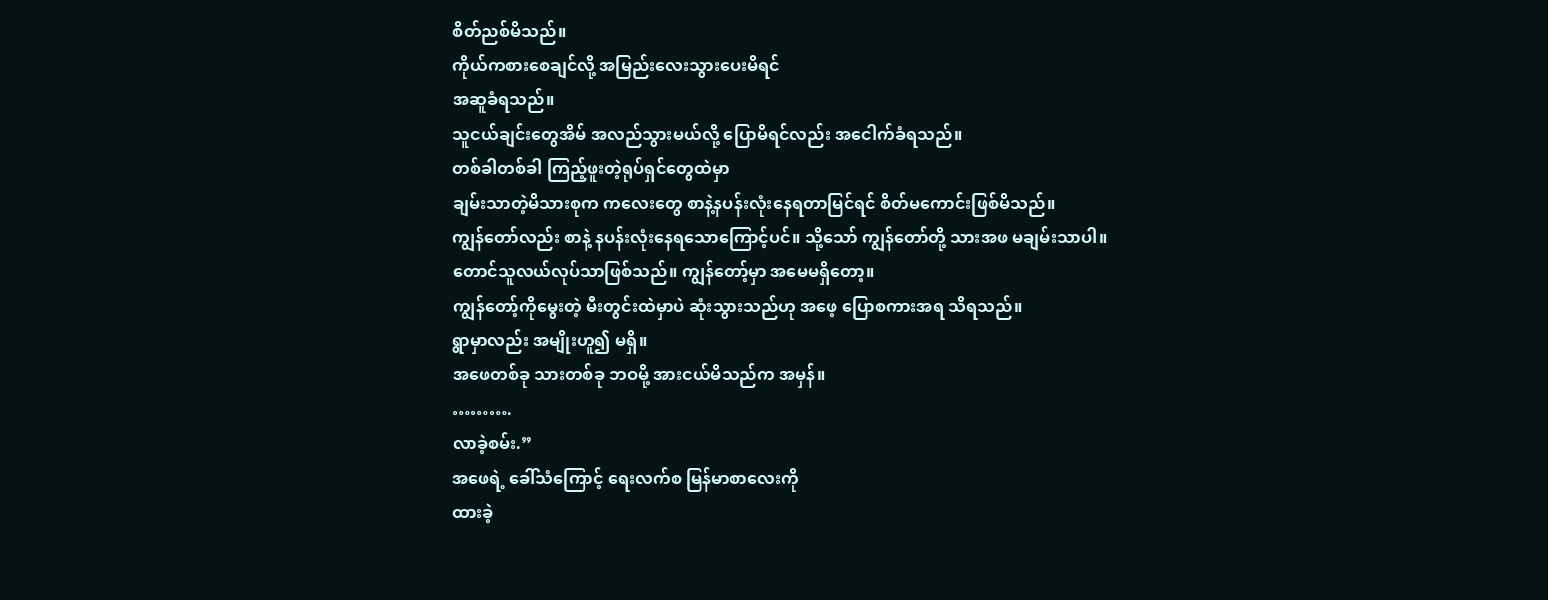စိတ်ညစ်မိသည်။
ကိုယ်ကစားစေချင်လို့ အမြည်းလေးသွားပေးမိရင်
အဆူခံရသည်။
သူငယ်ချင်းတွေအိမ် အလည်သွားမယ်လို့ ပြောမိရင်လည်း အငေါက်ခံရသည်။
တစ်ခါတစ်ခါ ကြည့်ဖူးတဲ့ရုပ်ရှင်တွေထဲမှာ
ချမ်းသာတဲ့မိသားစုက ကလေးတွေ စာနဲ့နပန်းလုံးနေရတာမြင်ရင် စိတ်မကောင်းဖြစ်မိသည်။
ကျွန်တော်လည်း စာနဲ့ နပန်းလုံးနေရသောကြောင့်ပင်။ သို့သော် ကျွန်တော်တို့ သားအဖ မချမ်းသာပါ။
တောင်သူလယ်လုပ်သာဖြစ်သည်။ ကျွန်တော့်မှာ အမေမရှိတော့။
ကျွန်တော့်ကိုမွေးတဲ့ မီးတွင်းထဲမှာပဲ ဆုံးသွားသည်ဟု အဖေ့ ပြောစကားအရ သိရသည်။
ရွာမှာလည်း အမျိုးဟူ၍ မရှိ။
အဖေတစ်ခု သားတစ်ခု ဘဝမို့ အားငယ်မိသည်က အမှန်။
……….
လာခဲ့စမ်း.”
အဖေရဲ့ ခေါ်သံကြောင့် ရေးလက်စ မြန်မာစာလေးကို
ထားခဲ့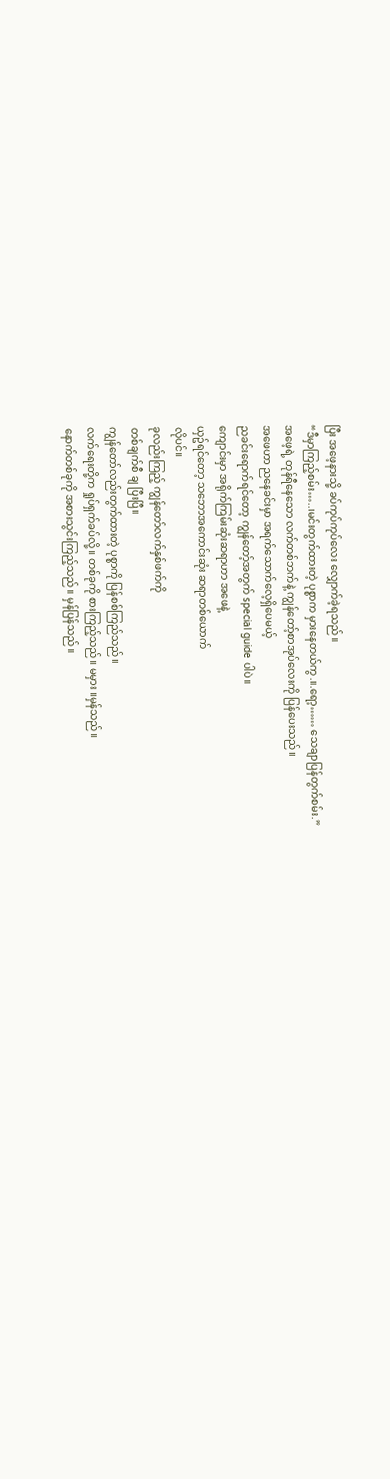ပြီး အဖေ့နားသို့ ခပ်ကုပ်ကုပ်လေး လျှောက်ခဲ့ရသည်။
“ဒီမှာကြည့်စမ်း…..၊မင်းတွက်ထားတဲ့ ပုစ္စာက မှားနေတယ်ကွ.။.ရော့…… သေချာပြန်တွက်စမ်း.”
အဖေ့ရဲ့ တုန်ရီနေသော လက်တစ်ဘက်နဲ့ ကျွန်တော့်စာအုပ်လေးကို ပြန်ပေးသည်။
အဖေဟာ ညနေခင်းမှာ အရက်သောက်လေ့ရှိပေမယ့်
ညခင်းရောက်ရင်တော့ ကျွန်တော့်အတွက် special guide ပါပဲ။
ကျောင်းမှာ အရိုက်ကြမ်းဆုံးဆရာဟာ အဖေနဲ့
ယှဥ်ရင်တော့ သဘောအကောင်းဆုံး ဆရာတစ်ယောက်
လိုပင်။
ခုလည်းကြည့် ကျွန်တော်လက်နှစ်ဖက်ကို
တစ်ချက်စီ ချ ပြီးပြီ။
ကျွန်တော်လည်းတွက်ထားတဲ့ ပုစ္စာကို ပြန်စစ်ကြည်သည်။
လက်ရေးတို့က ရှုပ်ရှက်ခပ်လို့။ တစ်ခုကို စားကြည့်သည်။ မမှား ။မှန်သည်။
နောက်တစ်ခုကို အစားသွင်းကြည့်သည်။ မှန်ပြန်သည်။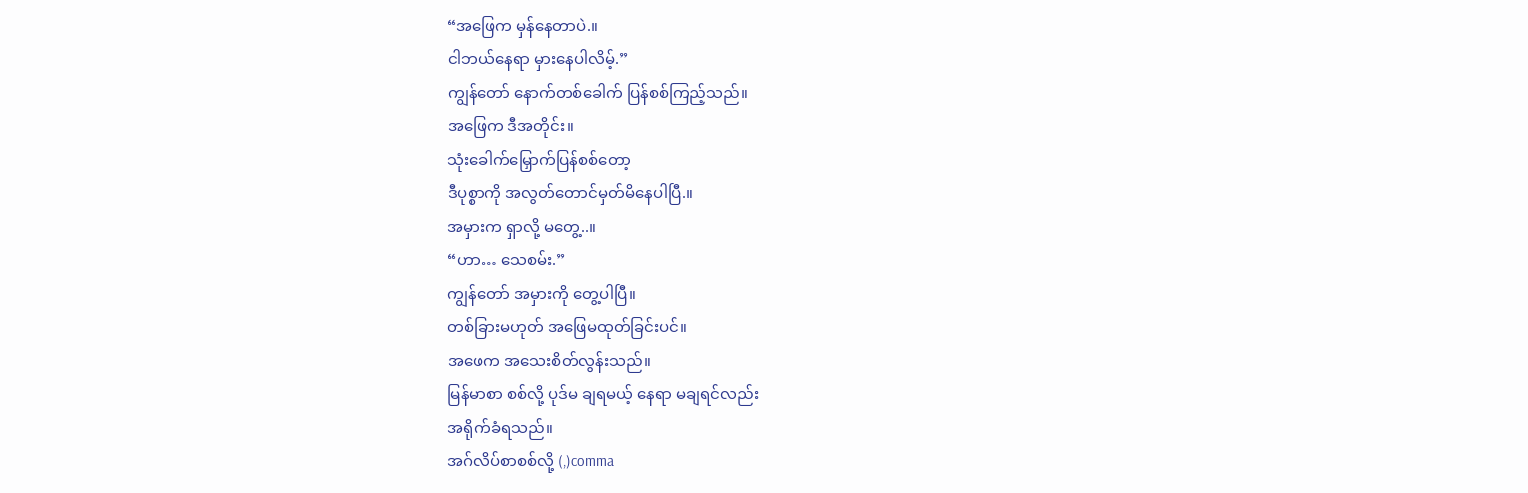“အဖြေက မှန်နေတာပဲ.။
ငါဘယ်နေရာ မှားနေပါလိမ့်.”
ကျွန်တော် နောက်တစ်ခေါက် ပြန်စစ်ကြည့်သည်။
အဖြေက ဒီအတိုင်း။
သုံးခေါက်မြှောက်ပြန်စစ်တော့
ဒီပုစ္စာကို အလွတ်တောင်မှတ်မိနေပါပြီ.။
အမှားက ရှာလို့ မတွေ့..။
“ဟာ… သေစမ်း.”
ကျွန်တော် အမှားကို တွေ့ပါပြီ။
တစ်ခြားမဟုတ် အဖြေမထုတ်ခြင်းပင်။
အဖေက အသေးစိတ်လွန်းသည်။
မြန်မာစာ စစ်လို့ ပုဒ်မ ချရမယ့် နေရာ မချရင်လည်း
အရိုက်ခံရသည်။
အဂ်လိပ်စာစစ်လို့ (,)comma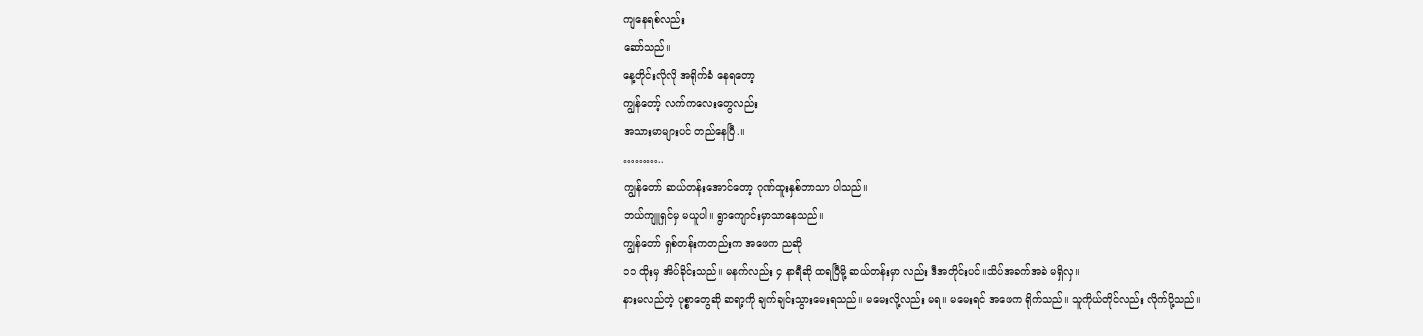ကျနေရစ်လည်း
ဆော်သည်။
နေ့တိုင်းလိုလို အရိုက်ခံ နေရတော့
ကျွန်တော့် လက်ကလေးတွေလည်း
အသားမာများပင် တည်နေပြီ.။
………..
ကျွန်တော် ဆယ်တန်းအောင်တော့ ဂုဏ်ထူးနှစ်ဘာသာ ပါသည်။
ဘယ်ကျူရှင်မှ မယူပါ။ ရွာကျောင်းမှာသာနေသည်။
ကျွန်တော် ရှစ်တန်းကတည်းက အဖေက ညဆို
၁၁ ထိုးမှ အိပ်ခိုင်းသည်။ မနက်လည်း ၄ နာရီဆို ထရပြီမို့ ဆယ်တန်းမှာ လည်း ဒီအတိုင်းပင်။သိပ်အခက်အခဲ မရှိလှ။
နားမလည်တဲ့ ပုစ္စာတွေဆို ဆရာ့ကို ချက်ချင်းသွားမေးရသည်။ မမေးလို့လည်း မရ။ မမေးရင် အဖေက ရိုက်သည်။ သူကိုယ်တိုင်လည်း လိုက်ပို့သည်။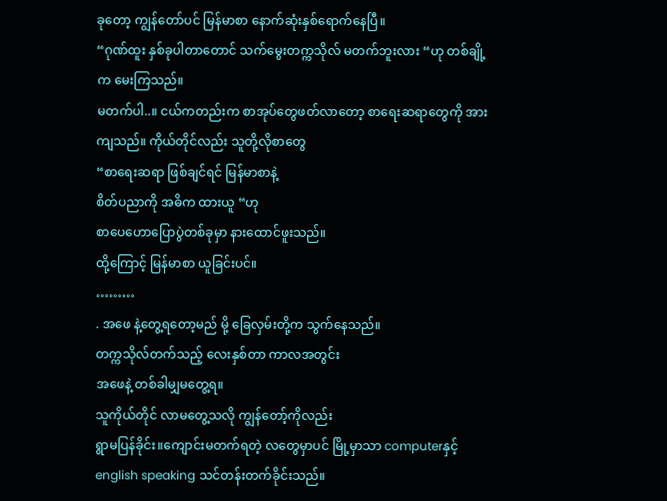ခုတော့ ကျွန်တော်ပင် မြန်မာစာ နောက်ဆုံးနှစ်ရောက်နေပြီ။
“ဂုဏ်ထူး နှစ်ခုပါတာတောင် သက်မွေးတက္ကသိုလ် မတက်ဘူးလား “ဟု တစ်ချို့က မေးကြသည်။
မတက်ပါ..။ ငယ်ကတည်းက စာအုပ်တွေဖတ်လာတော့ စာရေးဆရာတွေကို အားကျသည်။ ကိုယ်တိုင်လည်း သူတို့လိုစာတွေ
“စာရေးဆရာ ဖြစ်ချင်ရင် မြန်မာစာနဲ့
စိတ်ပညာကို အဓိက ထားယူ “ဟု
စာပေဟောပြောပွဲတစ်ခုမှာ နားထောင်ဖူးသည်။
ထို့ကြောင့် မြန်မာစာ ယူခြင်းပင်။
………
. အဖေ နဲ့တွေ့ရတော့မည် မို့ ခြေလှမ်းတို့က သွက်နေသည်။
တက္ကသိုလ်တက်သည့် လေးနှစ်တာ ကာလအတွင်း
အဖေနဲ့ တစ်ခါမျှမတွေ့ရ။
သူကိုယ်တိုင် လာမတွေ့သလို ကျွန်တော့်ကိုလည်း
ရွာမပြန်ခိုင်း။ကျောင်းမတက်ရတဲ့ လတွေမှာပင် မြို့မှာသာ computerနှင့် english speaking သင်တန်းတက်ခိုင်းသည်။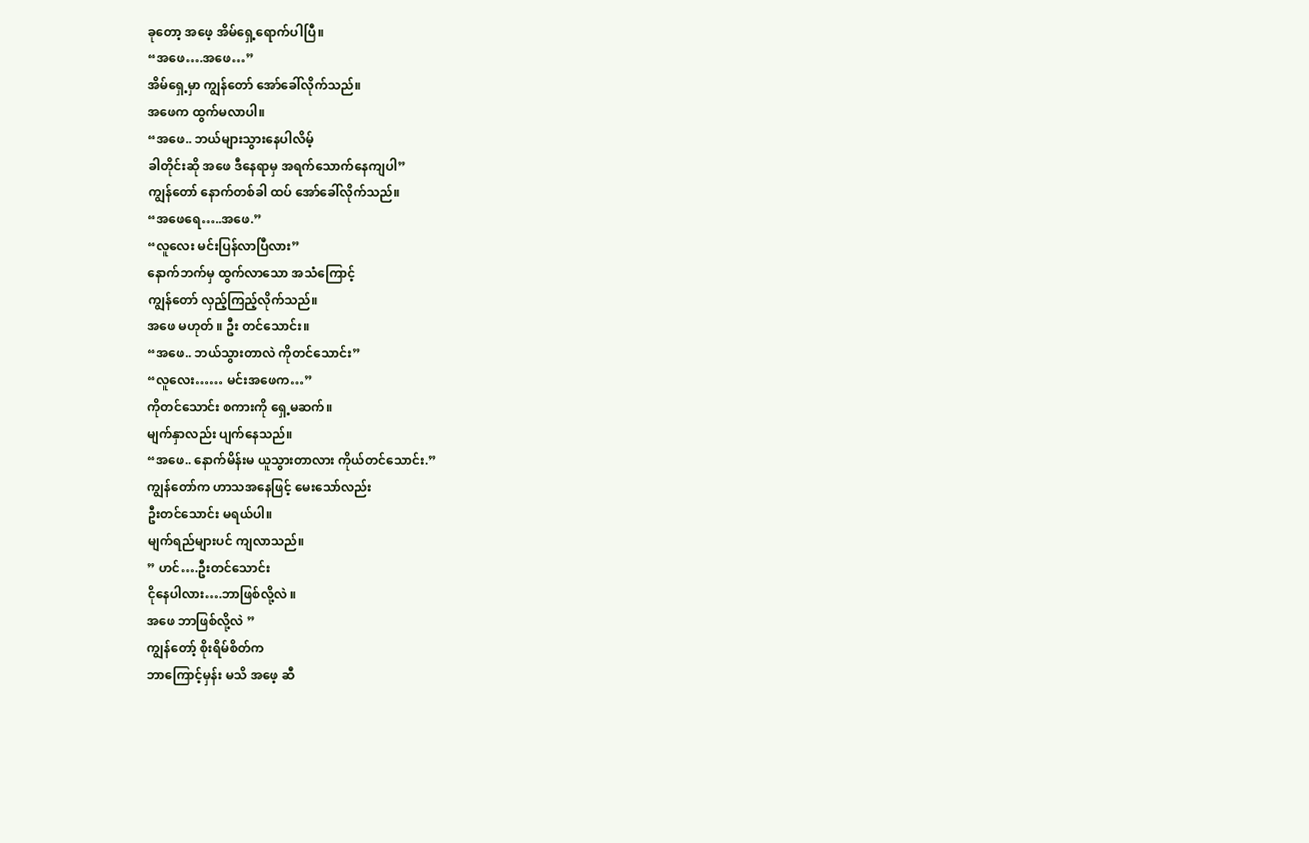ခုတော့ အဖေ့ အိမ်ရှေ့ရောက်ပါပြီ။
“အဖေ….အဖေ…”
အိမ်ရှေ့မှာ ကျွန်တော် အော်ခေါ်လိုက်သည်။
အဖေက ထွက်မလာပါ။
“အဖေ.. ဘယ်များသွားနေပါလိမ့်
ခါတိုင်းဆို အဖေ ဒီနေရာမှ အရက်သောက်နေကျပါ”
ကျွန်တော် နောက်တစ်ခါ ထပ် အော်ခေါ်လိုက်သည်။
“အဖေရေ…..အဖေ.”
“လူလေး မင်းပြန်လာပြီလား”
နောက်ဘက်မှ ထွက်လာသော အသံကြောင့်
ကျွန်တော် လှည့်ကြည့်လိုက်သည်။
အဖေ မဟုတ် ။ ဦး တင်သောင်း။
“အဖေ.. ဘယ်သွားတာလဲ ကိုတင်သောင်း”
“လူလေး…… မင်းအဖေက…”
ကိုတင်သောင်း စကားကို ရှေ့မဆက်။
မျက်နှာလည်း ပျက်နေသည်။
“အဖေ.. နောက်မိန်းမ ယူသွားတာလား ကိုယ်တင်သောင်း.”
ကျွန်တော်က ဟာသအနေဖြင့် မေးသော်လည်း
ဦးတင်သောင်း မရယ်ပါ။
မျက်ရည်များပင် ကျလာသည်။
” ဟင်….ဦးတင်သောင်း
ငိုနေပါလား….ဘာဖြစ်လို့လဲ ။
အဖေ ဘာဖြစ်လို့လဲ ”
ကျွန်တော့် စိုးရိမ်စိတ်က
ဘာကြောင့်မှန်း မသိ အဖေ့ ဆီ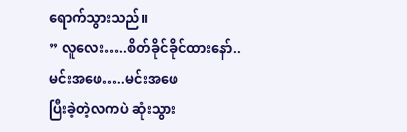ရောက်သွားသည်။
” လူလေး…..စိတ်ခိုင်ခိုင်ထားနော်..
မင်းအဖေ…..မင်းအဖေ
ပြီးခဲ့တဲ့လကပဲ ဆုံးသွား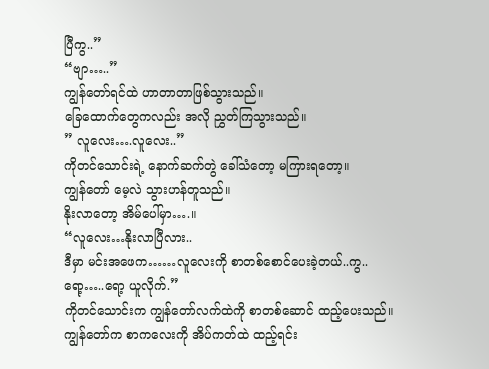ပြီကွ..”
“ဗျာ…..”
ကျွန်တော်ရင်ထဲ ဟာတာတာဖြစ်သွားသည်။
ခြေထောက်တွေကလည်း အလို ညွှတ်ကြသွားသည်။
” လူလေး….လူလေး..”
ကိုတင်သောင်းရဲ့ နောက်ဆက်တွဲ ခေါ်သံတော့ မကြားရတော့။
ကျွန်တော် မေ့လဲ သွားဟန်တူသည်။
နိုးလာတော့ အိမ်ပေါ်မှာ….။
“လူလေး…နိုးလာပြီလား..
ဒီမှာ မင်းအဖေက……လူလေးကို စာတစ်စောင်ပေးခဲ့တယ်..ကွ..
ရော့…..ရော့ ယူလိုက်.”
ကိုတင်သောင်းက ကျွန်တော်လက်ထဲကို စာတစ်ဆောင် ထည့်ပေးသည်။
ကျွန်တော်က စာကလေးကို အိပ်ကတ်ထဲ ထည့်ရင်း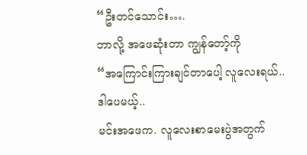“ဦးတင်သောင်း….
ဘာလို့ အဖေဆုံးတာ ကျွန်တော့်ကို
“အကြောင်းကြားချင်တာပေါ့ လူလေးရယ်..
ဒါပေမယ့်..
မင်းအဖေက. လူလေးစာမေးပွဲအတွက်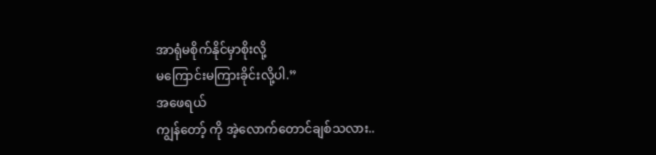အာရုံမစိုက်နိုင်မှာစိုးလို့
မကြောင်းမကြားခိုင်းလို့ပါ.”
အဖေရယ်
ကျွန်တော့် ကို အဲ့လောက်တောင်ချစ်သလား..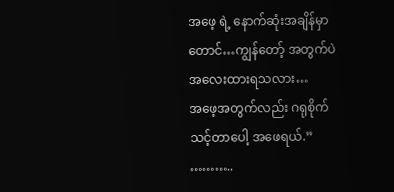အဖေ့ ရဲ့ နောက်ဆုံးအချိန်မှာတောင်…ကျွန်တော့် အတွက်ပဲ အလေးထားရသလား…
အဖေ့အတွက်လည်း ဂရုစိုက်သင့်တာပေါ့ အဖေရယ်.”
………..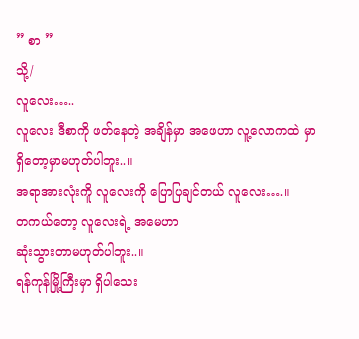” စာ ”
သို့/
လူလေး…..
လူလေး ဒီစာကို ဖတ်နေတဲ့ အချိန်မှာ အဖေဟာ လူ့လောကထဲ မှာ ရှိတော့မှာမဟုတ်ပါဘူး..။
အရာအားလုံးကိူ လူလေးကို ပြောပြချင်တယ် လူလေး….။
တကယ်တော့ လူလေးရဲ့ အမေဟာ
ဆုံးသွားတာမဟုတ်ပါဘူး..။
ရန်ကုန်မြို့ကြီးမှာ ရှိပါသေး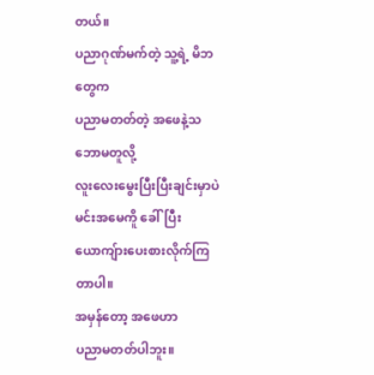တယ်။
ပညာဂုဏ်မက်တဲ့ သူ့ရဲ့ မိဘတွေက
ပညာမတတ်တဲ့ အဖေနဲ့သဘောမတူလို့
လူးလေးမွေးပြီးပြီးချင်းမှာပဲ မင်းအမေကိူ ခေါ်ပြီး
ယောကျ်ားပေးစားလိုက်ကြတာပါ။
အမှန်တော့ အဖေဟာ
ပညာမတတ်ပါဘူး။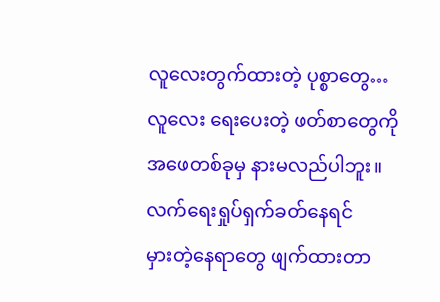လူလေးတွက်ထားတဲ့ ပုစ္စာတွေ…
လူလေး ရေးပေးတဲ့ ဖတ်စာတွေကို
အဖေတစ်ခုမှ နားမလည်ပါဘူး။
လက်ရေးရှုပ်ရှက်ခတ်နေရင်
မှားတဲ့နေရာတွေ ဖျက်ထားတာ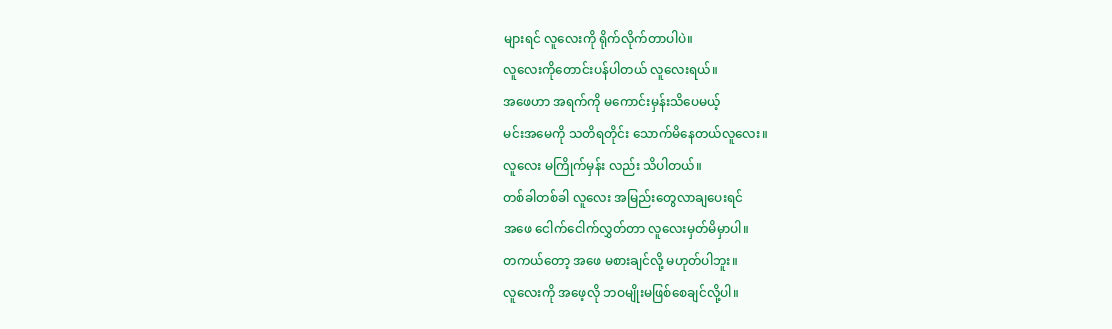များရင် လူလေးကို ရိုက်လိုက်တာပါပဲ။
လူလေးကိုတောင်းပန်ပါတယ် လူလေးရယ်။
အဖေဟာ အရက်ကို မကောင်းမှန်းသိပေမယ့်
မင်းအမေကို သတိရတိုင်း သောက်မိနေတယ်လူလေး။
လူလေး မကြိုက်မှန်း လည်း သိပါတယ်။
တစ်ခါတစ်ခါ လူလေး အမြည်းတွေလာချပေးရင်
အဖေ ငေါက်ငေါက်လွှတ်တာ လူလေးမှတ်မိမှာပါ။
တကယ်တော့ အဖေ မစားချင်လို့ မဟုတ်ပါဘူး။
လူလေးကို အဖေ့လို ဘဝမျိုးမဖြစ်စေချင်လို့ပါ။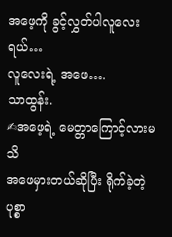အဖေ့ကို ခွင့်လွှတ်ပါလူလေးရယ်…
လူလေးရဲ့ အဖေ….
သာထွန်း.
✍အဖေ့ရဲ့ မေတ္တာကြောင့်လားမသိ
အဖေမှားတယ်ဆိုပြီး ရိုက်ခဲ့တဲ့ ပုစ္စာ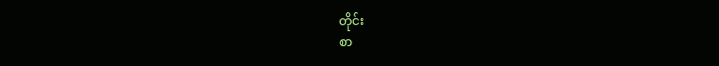တိုင်း
စာ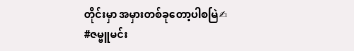တိုင်းမှာ အမှားတစ်ခုတော့ပါစမြဲ✍
#ဇမ္ဗူမင်း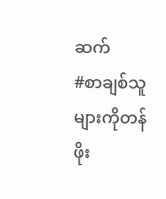ဆက်
#စာချစ်သူများကိုတန်ဖိုး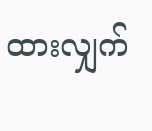ထားလျှက်